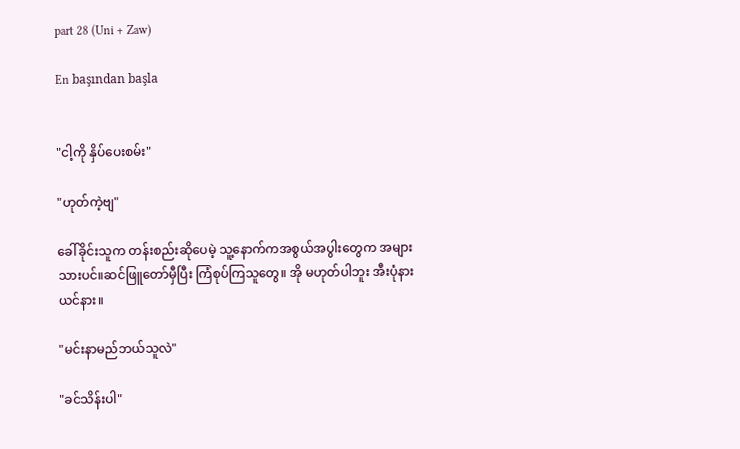part 28 (Uni + Zaw)

En başından başla


"ငါ့ကို နှိပ်ပေးစမ်း"

"ဟုတ်ကဲ့ဗျ"

ခေါ်ခိုင်းသူက တန်းစည်းဆိုပေမဲ့ သူ့နောက်ကအစွယ်အပွါးတွေက အများသားပင်။ဆင်ဖြူတော်မှီပြီး ကြံစုပ်ကြသူတွေ။ အို မဟုတ်ပါဘူး အီးပုံနား ယင်နား။

"မင်းနာမည်ဘယ်သူလဲ"

"ခင်သိန်းပါ"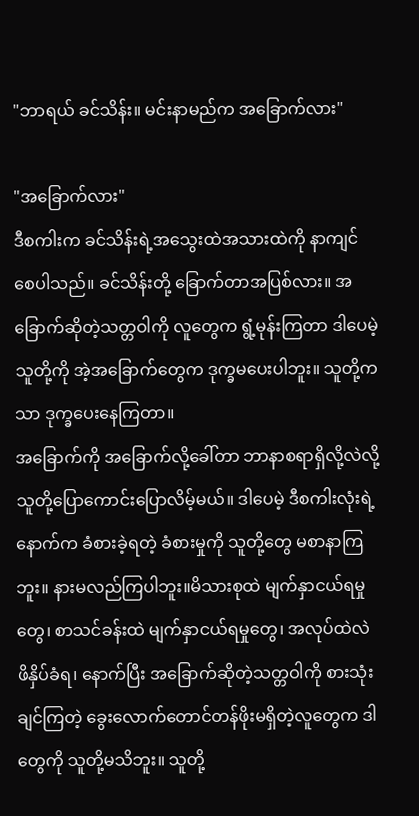"ဘာရယ် ခင်သိန်း။ မင်းနာမည်က အခြောက်လား"

"အခြောက်လား"
ဒီစကါးက ခင်သိန်းရဲ့အသွေးထဲအသားထဲကို နာကျင်စေပါသည်။ ခင်သိန်းတို့ ခြောက်တာအပြစ်လား။ အခြောက်ဆိုတဲ့သတ္တဝါကို လူတွေက ရွံ့မုန်းကြတာ ဒါပေမဲ့ သူတို့ကို အဲ့အခြောက်တွေက ဒုက္ခမပေးပါဘူး။ သူတို့ကသာ ဒုက္ခပေးနေကြတာ။
အခြောက်ကို အခြောက်လို့ခေါ်တာ ဘာနာစရာရှိလို့လဲလို့ သူတို့ပြောကောင်းပြောလိမ့်မယ်။ ဒါပေမဲ့ ဒီစကါးလုံးရဲ့နောက်က ခံစားခဲ့ရတဲ့ ခံစားမှုကို သူတို့တွေ မစာနာကြဘူး။ နားမလည်ကြပါဘူး။မိသားစုထဲ မျက်နှာငယ်ရမှုတွေ၊ စာသင်ခန်းထဲ မျက်နှာငယ်ရမှုတွေ၊ အလုပ်ထဲလဲ ဖိနှိပ်ခံရ၊ နောက်ပြီး အခြောက်ဆိုတဲ့သတ္တဝါကို စားသုံးချင်ကြတဲ့ ခွေးလောက်တောင်တန်ဖိုးမရှိတဲ့လူတွေက ဒါတွေကို သူတို့မသိဘူး။ သူတို့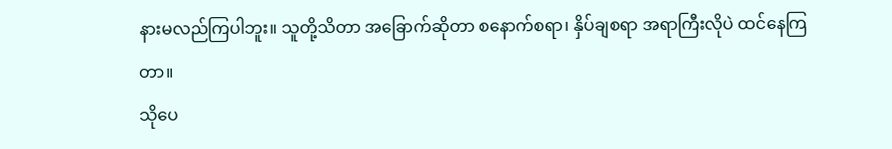နားမလည်ကြပါဘူး။ သူတို့သိတာ အခြောက်ဆိုတာ စနောက်စရာ၊ နှိပ်ချစရာ အရာကြီးလိုပဲ ထင်နေကြတာ။
သိုပေ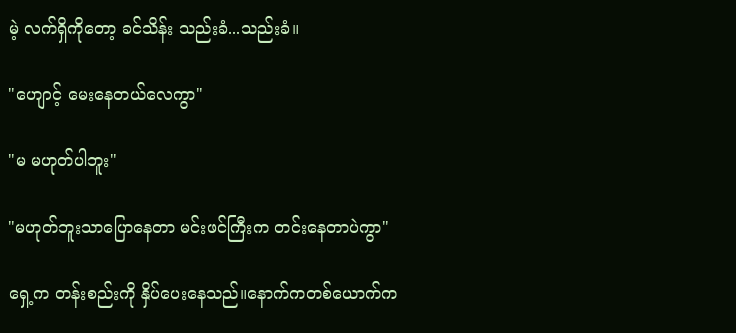မဲ့ လက်ရှိကိုတော့ ခင်သိန်း သည်းခံ...သည်းခံ။

"ဟျောင့် မေးနေတယ်လေကွာ"

"မ မဟုတ်ပါဘူး"

"မဟုတ်ဘူးသာပြောနေတာ မင်းဖင်ကြီးက တင်းနေတာပဲကွာ"

ရှေ့က တန်းစည်းကို နှိပ်ပေးနေသည်။နောက်ကတစ်ယောက်က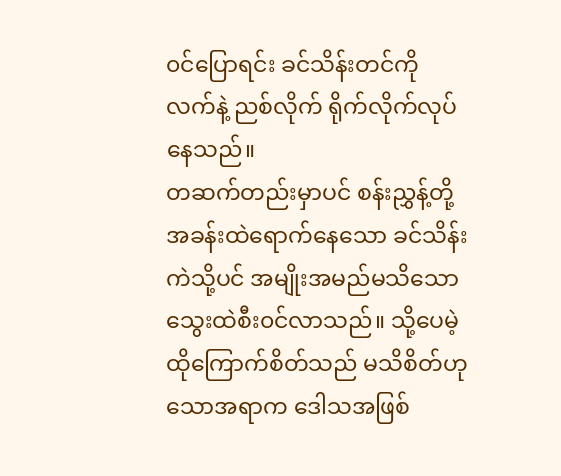၀င်ပြောရင်း ခင်သိန်းတင်ကို လက်နဲ့ ညစ်လိုက် ရိုက်လိုက်လုပ်နေသည်။
တဆက်တည်းမှာပင် စန်းညွှန့်တို့အခန်းထဲရောက်နေသော ခင်သိန်းကဲသို့ပင် အမျိုးအမည်မသိသော သွေးထဲစီး၀င်လာသည်။ သို့ပေမဲ့ ထိုကြောက်စိတ်သည် မသိစိတ်ဟုသောအရာက ဒေါသအဖြစ်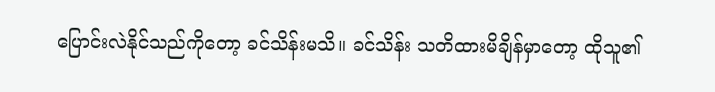ပြောင်းလဲနိုင်သည်ကိုတော့ ခင်သိန်းမသိ။ ခင်သိန်း သတိထားမိချိန်မှာတော့ ထိုသူ၏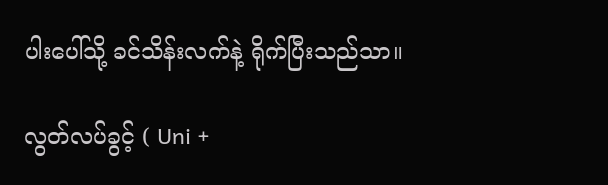ပါးပေါ်သို့ ခင်သိန်းလက်နဲ့ ရိုက်ပြီးသည်သာ။

လွတ်လပ်ခွင့် ( Uni +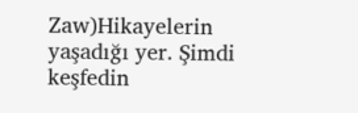Zaw)Hikayelerin yaşadığı yer. Şimdi keşfedin